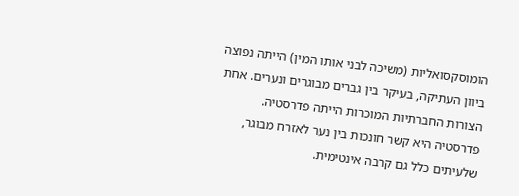הומוסקסואליות (משיכה לבני אותו המין) הייתה נפוצה ביוון העתיקה, בעיקר בין גברים מבוגרים ונערים. אחת הצורות החברתיות המוכרות הייתה פדרסטיה. פדרסטיה היא קשר חונכות בין נער לאזרח מבוגר, שלעיתים כלל גם קרבה אינטימית.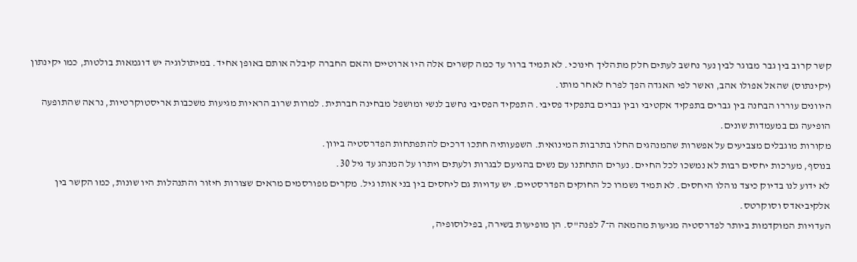קשר קרוב בין גבר מבוגר לבין נער נחשב לעתים חלק מתהליך חינוכי. לא תמיד ברור עד כמה קשרים אלה היו ארוטיים והאם החברה קיבלה אותם באופן אחיד. במיתולוגיה יש דוגמאות בולטות, כמו יקינתון (יקינתוס) שהאל אפולו אהב, ואשר לפי האגדה הפך לפרח לאחר מותו.
היוונים עוררו הבחנה בין גברים בתפקיד אקטיבי ובין גברים בתפקיד פסיבי. התפקיד הפסיבי נחשב לנשי ומושפל מבחינה חברתית. למרות שרוב הראיות מגיעות משכבות אריסטוקרטיות, נראה שהתופעה הופיעה גם במעמדות שונים.
מקורות מוגבלים מצביעים על אפשרות שהמנהגים החלו בתרבות המינואית. השפעותיה חתכו דרכים להתפתחות הפדרסטיה ביוון.
בנוסף, מערכות יחסים רבות לא נמשכו לכל החיים. נערים התחתנו עם נשים בהגיעם לבגרות ולעתים ויתרו על המנהג עד גיל 30.
לא ידוע לנו בדיוק כיצד נוהלו היחסים. לא תמיד נשמרו כל החוקים הפדרסטיים. יש עדויות גם ליחסים בין בני אותו גיל. מקרים מפורסמים מראים שצורות חיזור והתנהלות היו שונות, כמו הקשר בין אלקיביאדס וסוקרטס.
העדויות המוקדמות ביותר לפדרסטיה מגיעות מהמאה ה־7 לפנה"ס. הן מופיעות בשירה, בפילוסופיה,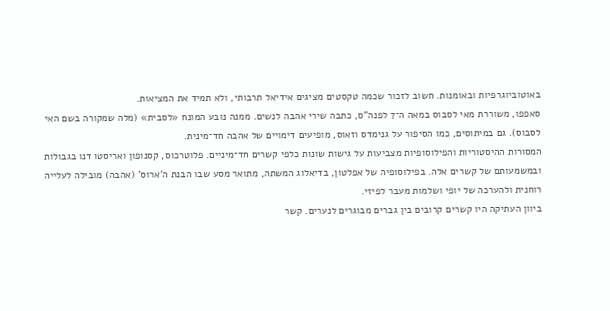באוטוביוגרפיות ובאומנות. חשוב לזכור שכמה טקסטים מציגים אידיאל תרבותי, ולא תמיד את המציאות.
סאפפו, משוררת מאי לסבוס במאה ה־7 לפנה"ס, כתבה שירי אהבה לנשים. ממנה נובע המונח «לסבית» (מלה שמקורה בשם האי לסבוס). גם במיתוסים, כמו הסיפור על גנימדס וזאוס, מופיעים דימויים של אהבה חד־מינית.
המסורות ההיסטוריות והפילוסופיות מצביעות על גישות שונות כלפי קשרים חד־מיניים. פלוטרכוס, קסנופון ואריסטו דנו בגבולות ובמשמעותם של קשרים אלה. בפילוסופיה של אפלטון, בדיאלוג המשתה, מתואר מסע שבו הבנת ה'ארוס' (אהבה) מובילה לעלייה רוחנית ולהערכה של יופי ושלמות מעבר לפיזי.
ביוון העתיקה היו קשרים קרובים בין גברים מבוגרים לנערים. קשר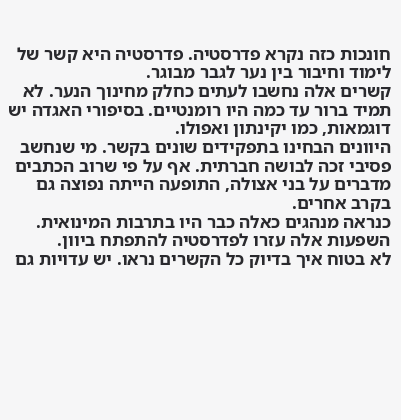חונכות כזה נקרא פדרסטיה. פדרסטיה היא קשר של לימוד וחיבור בין נער לגבר מבוגר.
קשרים אלה נחשבו לעתים כחלק מחינוך הנער. לא תמיד ברור עד כמה היו רומנטיים. בסיפורי האגדה יש דוגמאות, כמו יקינתון ואפולו.
היוונים הבחינו בתפקידים שונים בקשר. מי שנחשב פסיבי זכה לבושה חברתית. אף על פי שרוב הכתבים מדברים על בני אצולה, התופעה הייתה נפוצה גם בקרב אחרים.
כנראה מנהגים כאלה כבר היו בתרבות המינואית. השפעות אלה עזרו לפדרסטיה להתפתח ביוון.
לא בטוח איך בדיוק כל הקשרים נראו. יש עדויות גם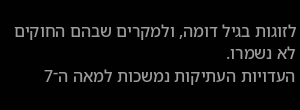לזוגות בגיל דומה, ולמקרים שבהם החוקים לא נשמרו.
העדויות העתיקות נמשכות למאה ה־7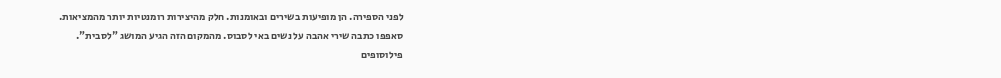לפני הספירה. הן מופיעות בשירים ובאומנות. חלק מהיצירות רומנטיות יותר מהמציאות.
סאפפו כתבה שירי אהבה על נשים באי לסבוס. מהמקום הזה הגיע המושג "לסבית".
פילוסופים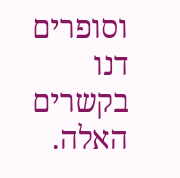וסופרים דנו בקשרים האלה.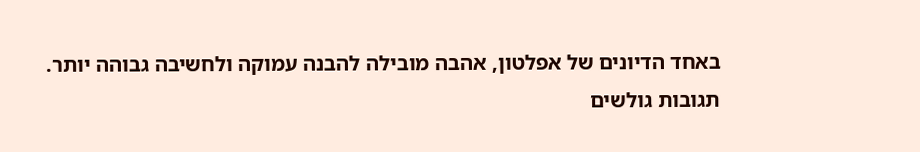באחד הדיונים של אפלטון, אהבה מובילה להבנה עמוקה ולחשיבה גבוהה יותר.
תגובות גולשים